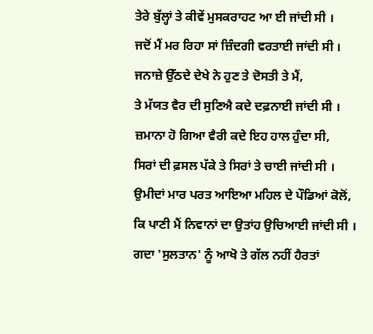ਤੇਰੇ ਬੁੱਲ੍ਹਾਂ ਤੇ ਕੀਵੇਂ ਮੁਸਕਰਾਹਟ ਆ ਈ ਜਾਂਦੀ ਸੀ ।
ਜਦੋਂ ਮੈਂ ਮਰ ਰਿਹਾ ਸਾਂ ਜ਼ਿੰਦਗੀ ਵਰਤਾਈ ਜਾਂਦੀ ਸੀ ।
ਜਨਾਜ਼ੇ ਉੱਠਦੇ ਦੇਖੇ ਨੇ ਹੁਣ ਤੇ ਦੋਸਤੀ ਤੇ ਮੈਂ,
ਤੇ ਮੱਯਤ ਵੈਰ ਦੀ ਸੁਣਿਐ ਕਦੇ ਦਫ਼ਨਾਈ ਜਾਂਦੀ ਸੀ ।
ਜ਼ਮਾਨਾ ਹੋ ਗਿਆ ਵੈਰੀ ਕਦੇ ਇਹ ਹਾਲ ਹੁੰਦਾ ਸੀ,
ਸਿਰਾਂ ਦੀ ਫ਼ਸਲ ਪੱਕੇ ਤੇ ਸਿਰਾਂ ਤੇ ਚਾਈ ਜਾਂਦੀ ਸੀ ।
ਉਮੀਦਾਂ ਮਾਰ ਪਰਤ ਆਇਆ ਮਹਿਲ ਦੇ ਪੌਡਿਆਂ ਕੋਲੋਂ,
ਕਿ ਪਾਣੀ ਮੈਂ ਨਿਵਾਨਾਂ ਦਾ ਉਤਾਂਹ ਉਚਿਆਈ ਜਾਂਦੀ ਸੀ ।
ਗਦਾ 'ਸੁਲਤਾਨ' ਨੂੰ ਆਖੋ ਤੇ ਗੱਲ ਨਹੀਂ ਹੈਰਤਾਂ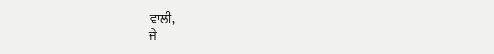ਵਾਲੀ,
ਜੇ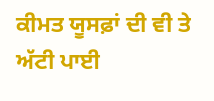ਕੀਮਤ ਯੂਸਫ਼ਾਂ ਦੀ ਵੀ ਤੇ ਅੱਟੀ ਪਾਈ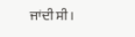ਜਾਂਦੀ ਸੀ ।